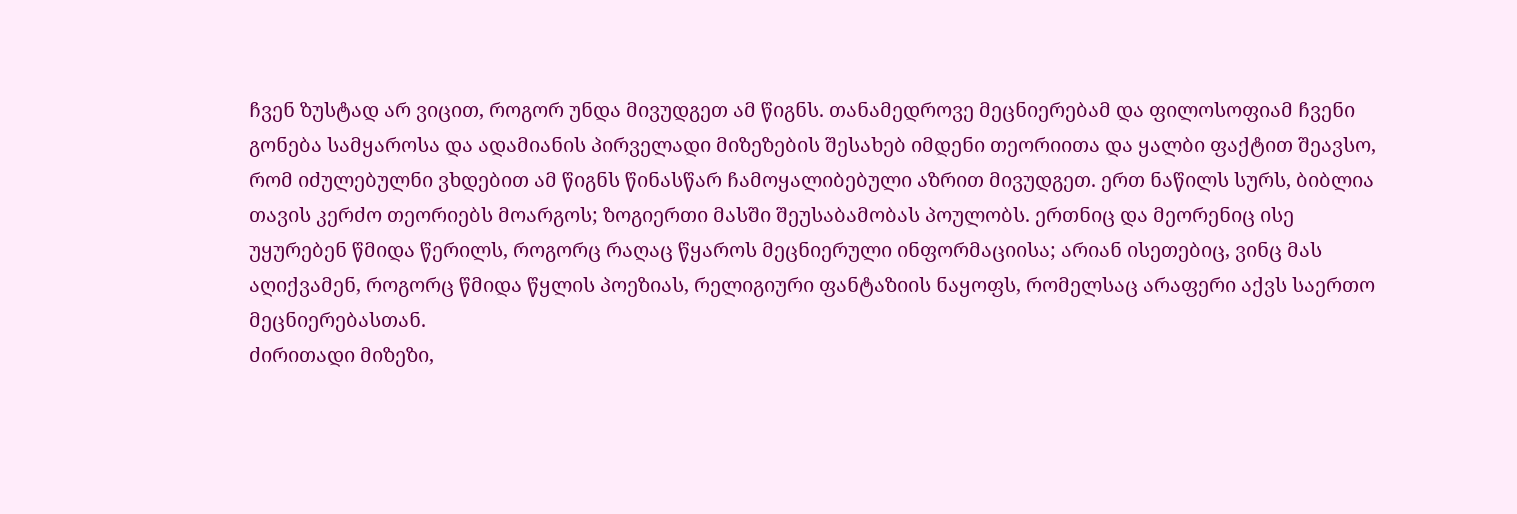ჩვენ ზუსტად არ ვიცით, როგორ უნდა მივუდგეთ ამ წიგნს. თანამედროვე მეცნიერებამ და ფილოსოფიამ ჩვენი გონება სამყაროსა და ადამიანის პირველადი მიზეზების შესახებ იმდენი თეორიითა და ყალბი ფაქტით შეავსო, რომ იძულებულნი ვხდებით ამ წიგნს წინასწარ ჩამოყალიბებული აზრით მივუდგეთ. ერთ ნაწილს სურს, ბიბლია თავის კერძო თეორიებს მოარგოს; ზოგიერთი მასში შეუსაბამობას პოულობს. ერთნიც და მეორენიც ისე უყურებენ წმიდა წერილს, როგორც რაღაც წყაროს მეცნიერული ინფორმაციისა; არიან ისეთებიც, ვინც მას აღიქვამენ, როგორც წმიდა წყლის პოეზიას, რელიგიური ფანტაზიის ნაყოფს, რომელსაც არაფერი აქვს საერთო მეცნიერებასთან.
ძირითადი მიზეზი,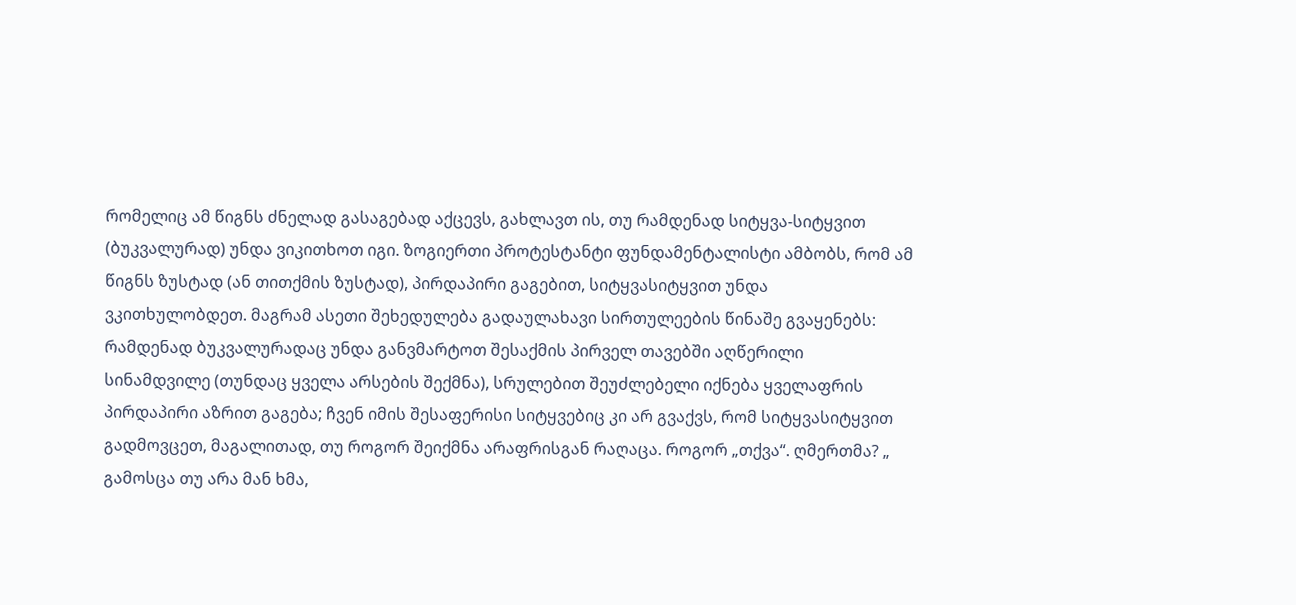რომელიც ამ წიგნს ძნელად გასაგებად აქცევს, გახლავთ ის, თუ რამდენად სიტყვა-სიტყვით (ბუკვალურად) უნდა ვიკითხოთ იგი. ზოგიერთი პროტესტანტი ფუნდამენტალისტი ამბობს, რომ ამ წიგნს ზუსტად (ან თითქმის ზუსტად), პირდაპირი გაგებით, სიტყვასიტყვით უნდა ვკითხულობდეთ. მაგრამ ასეთი შეხედულება გადაულახავი სირთულეების წინაშე გვაყენებს: რამდენად ბუკვალურადაც უნდა განვმარტოთ შესაქმის პირველ თავებში აღწერილი სინამდვილე (თუნდაც ყველა არსების შექმნა), სრულებით შეუძლებელი იქნება ყველაფრის პირდაპირი აზრით გაგება; ჩვენ იმის შესაფერისი სიტყვებიც კი არ გვაქვს, რომ სიტყვასიტყვით გადმოვცეთ, მაგალითად, თუ როგორ შეიქმნა არაფრისგან რაღაცა. როგორ „თქვა“. ღმერთმა? „ გამოსცა თუ არა მან ხმა,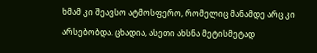ხმამ კი შეავსო ატმოსფერო, რომელიც მანამდე არც კი არსებობდა. ცხადია, ასეთი ახსნა მეტისმეტად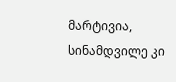მარტივია, სინამდვილე კი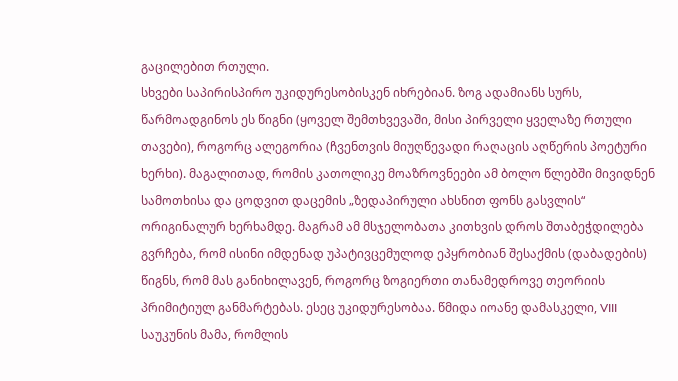გაცილებით რთული.
სხვები საპირისპირო უკიდურესობისკენ იხრებიან. ზოგ ადამიანს სურს, წარმოადგინოს ეს წიგნი (ყოველ შემთხვევაში, მისი პირველი ყველაზე რთული თავები), როგორც ალეგორია (ჩვენთვის მიუღწევადი რაღაცის აღწერის პოეტური ხერხი). მაგალითად, რომის კათოლიკე მოაზროვნეები ამ ბოლო წლებში მივიდნენ სამოთხისა და ცოდვით დაცემის „ზედაპირული ახსნით ფონს გასვლის“ ორიგინალურ ხერხამდე. მაგრამ ამ მსჯელობათა კითხვის დროს შთაბეჭდილება გვრჩება, რომ ისინი იმდენად უპატივცემულოდ ეპყრობიან შესაქმის (დაბადების) წიგნს, რომ მას განიხილავენ, როგორც ზოგიერთი თანამედროვე თეორიის პრიმიტიულ განმარტებას. ესეც უკიდურესობაა. წმიდა იოანე დამასკელი, VIII საუკუნის მამა, რომლის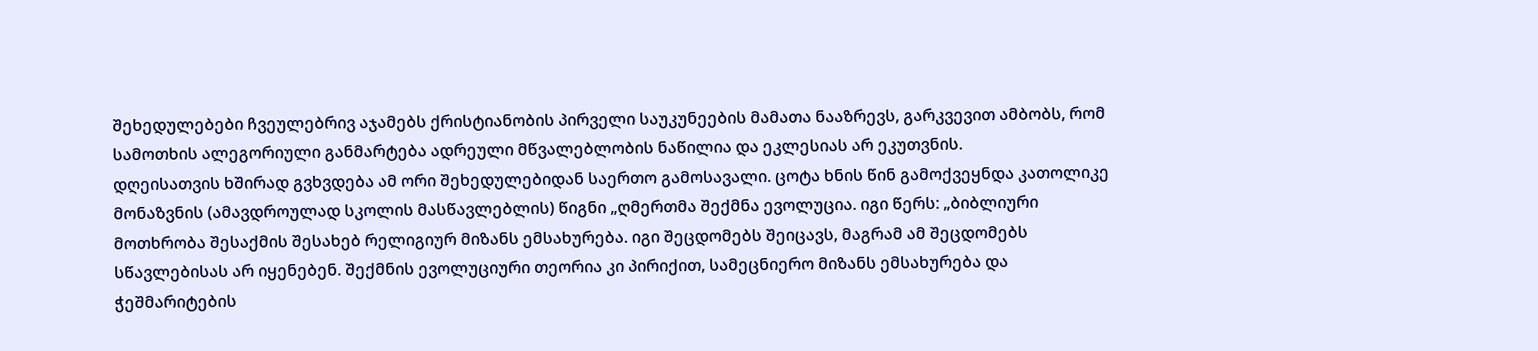შეხედულებები ჩვეულებრივ აჯამებს ქრისტიანობის პირველი საუკუნეების მამათა ნააზრევს, გარკვევით ამბობს, რომ სამოთხის ალეგორიული განმარტება ადრეული მწვალებლობის ნაწილია და ეკლესიას არ ეკუთვნის.
დღეისათვის ხშირად გვხვდება ამ ორი შეხედულებიდან საერთო გამოსავალი. ცოტა ხნის წინ გამოქვეყნდა კათოლიკე მონაზვნის (ამავდროულად სკოლის მასწავლებლის) წიგნი „ღმერთმა შექმნა ევოლუცია. იგი წერს: „ბიბლიური მოთხრობა შესაქმის შესახებ რელიგიურ მიზანს ემსახურება. იგი შეცდომებს შეიცავს, მაგრამ ამ შეცდომებს სწავლებისას არ იყენებენ. შექმნის ევოლუციური თეორია კი პირიქით, სამეცნიერო მიზანს ემსახურება და ჭეშმარიტების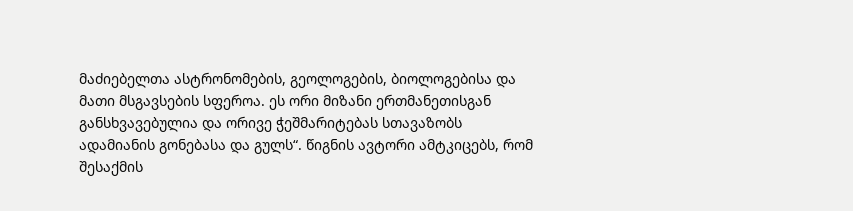მაძიებელთა ასტრონომების, გეოლოგების, ბიოლოგებისა და მათი მსგავსების სფეროა. ეს ორი მიზანი ერთმანეთისგან განსხვავებულია და ორივე ჭეშმარიტებას სთავაზობს ადამიანის გონებასა და გულს“. წიგნის ავტორი ამტკიცებს, რომ შესაქმის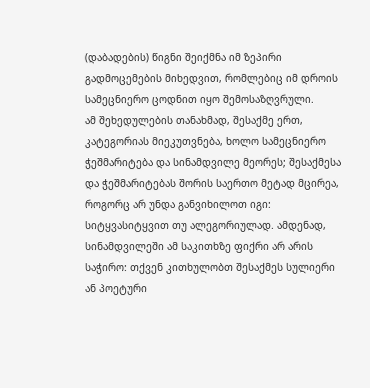(დაბადების) წიგნი შეიქმნა იმ ზეპირი გადმოცემების მიხედვით, რომლებიც იმ დროის სამეცნიერო ცოდნით იყო შემოსაზღვრული.
ამ შეხედულების თანახმად, შესაქმე ერთ, კატეგორიას მიეკუთვნება, ხოლო სამეცნიერო ჭეშმარიტება და სინამდვილე მეორეს; შესაქმესა და ჭეშმარიტებას შორის საერთო მეტად მცირეა, როგორც არ უნდა განვიხილოთ იგი: სიტყვასიტყვით თუ ალეგორიულად. ამდენად, სინამდვილეში ამ საკითხზე ფიქრი არ არის საჭირო: თქვენ კითხულობთ შესაქმეს სულიერი ან პოეტური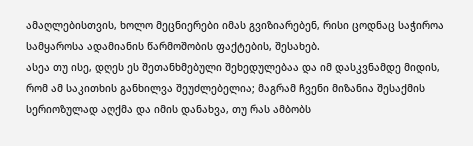ამაღლებისთვის, ხოლო მეცნიერები იმას გვიზიარებენ, რისი ცოდნაც საჭიროა სამყაროსა ადამიანის წარმოშობის ფაქტების, შესახებ.
ასეა თუ ისე, დღეს ეს შეთანხმებული შეხედულებაა და იმ დასკვნამდე მიდის, რომ ამ საკითხის განხილვა შეუძლებელია; მაგრამ ჩვენი მიზანია შესაქმის სერიოზულად აღქმა და იმის დანახვა, თუ რას ამბობს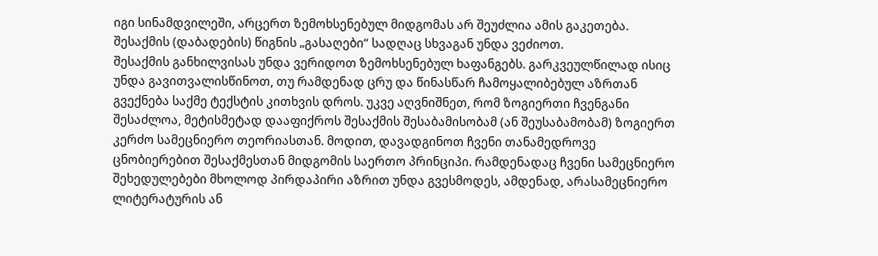იგი სინამდვილეში, არცერთ ზემოხსენებულ მიდგომას არ შეუძლია ამის გაკეთება. შესაქმის (დაბადების) წიგნის „გასაღები“ სადღაც სხვაგან უნდა ვეძიოთ.
შესაქმის განხილვისას უნდა ვერიდოთ ზემოხსენებულ ხაფანგებს. გარკვეულწილად ისიც უნდა გავითვალისწინოთ, თუ რამდენად ცრუ და წინასწარ ჩამოყალიბებულ აზრთან გვექნება საქმე ტექსტის კითხვის დროს. უკვე აღვნიშნეთ, რომ ზოგიერთი ჩვენგანი შესაძლოა, მეტისმეტად დააფიქროს შესაქმის შესაბამისობამ (ან შეუსაბამობამ) ზოგიერთ კერძო სამეცნიერო თეორიასთან. მოდით, დავადგინოთ ჩვენი თანამედროვე ცნობიერებით შესაქმესთან მიდგომის საერთო პრინციპი. რამდენადაც ჩვენი სამეცნიერო შეხედულებები მხოლოდ პირდაპირი აზრით უნდა გვესმოდეს, ამდენად, არასამეცნიერო ლიტერატურის ან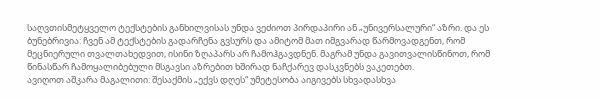საღვთისმეტყველო ტექსტების განხილვისას უნდა ვეძიოთ პირდაპირი ან „უნივერსალური“ აზრი. და ეს ბუნებრივია: ჩვენ ამ ტექსტების გადარჩენა გვსურს და ამიტომ მათ იმგვარად წარმოვადგენთ, რომ მეცნიერული თვალთახედვით, ისინი ზღაპარს არ ჩამოჰგავდნენ. მაგრამ უნდა გავითვალისწინოთ, რომ წინასწარ ჩამოყალიბებული მსგავსი აზრებით ხშირად ნაჩქარევ დასკვნებს ვაკეთებთ.
ავიღოთ აშკარა მაგალითი: შესაქმის „ექვს დღეს“ უმეტესობა აიგივებს სხვადასხვა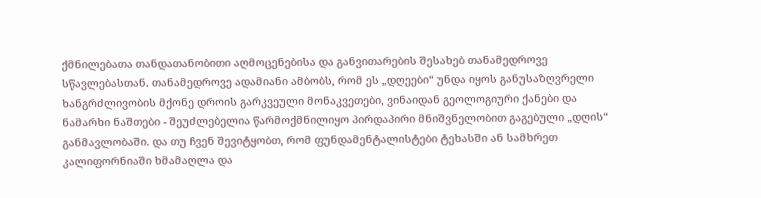ქმნილებათა თანდათანობითი აღმოცენებისა და განვითარების შესახებ თანამედროვე სწავლებასთან. თანამედროვე ადამიანი ამბობს, რომ ეს „დღეები“ უნდა იყოს განუსაზღვრელი ხანგრძლივობის მქონე დროის გარკვეული მონაკვეთები, ვინაიდან გეოლოგიური ქანები და ნამარხი ნაშთები - შეუძლებელია წარმოქმნილიყო პირდაპირი მნიშვნელობით გაგებული „დღის“ განმავლობაში. და თუ ჩვენ შევიტყობთ, რომ ფუნდამენტალისტები ტეხასში ან სამხრეთ კალიფორნიაში ხმამაღლა და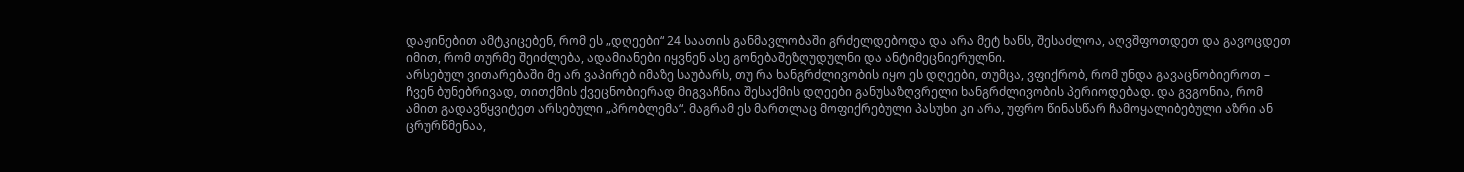დაჟინებით ამტკიცებენ, რომ ეს „დღეები“ 24 საათის განმავლობაში გრძელდებოდა და არა მეტ ხანს, შესაძლოა, აღვშფოთდეთ და გავოცდეთ იმით, რომ თურმე შეიძლება, ადამიანები იყვნენ ასე გონებაშეზღუდულნი და ანტიმეცნიერულნი.
არსებულ ვითარებაში მე არ ვაპირებ იმაზე საუბარს, თუ რა ხანგრძლივობის იყო ეს დღეები, თუმცა, ვფიქრობ, რომ უნდა გავაცნობიეროთ – ჩვენ ბუნებრივად, თითქმის ქვეცნობიერად მიგვაჩნია შესაქმის დღეები განუსაზღვრელი ხანგრძლივობის პერიოდებად. და გვგონია, რომ ამით გადავწყვიტეთ არსებული „პრობლემა“. მაგრამ ეს მართლაც მოფიქრებული პასუხი კი არა, უფრო წინასწარ ჩამოყალიბებული აზრი ან ცრურწმენაა,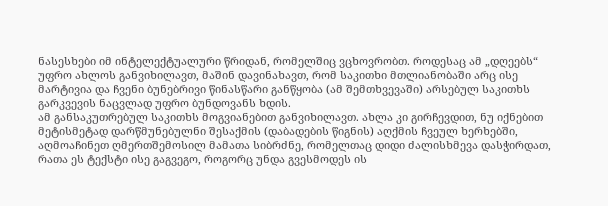ნასესხები იმ ინტელექტუალური წრიდან, რომელშიც ვცხოვრობთ. როდესაც ამ „დღეებს“ უფრო ახლოს განვიხილავთ, მაშინ დავინახავთ, რომ საკითხი მთლიანობაში არც ისე მარტივია და ჩვენი ბუნებრივი წინასწარი განწყობა (ამ შემთხვევაში) არსებულ საკითხს გარკვევის ნაცვლად უფრო ბუნდოვანს ხდის.
ამ განსაკუთრებულ საკითხს მოგვიანებით განვიხილავთ. ახლა კი გირჩევდით, ნუ იქნებით მეტისმეტად დარწმუნებულნი შესაქმის (დაბადების წიგნის) აღქმის ჩვეულ ხერხებში, აღმოაჩინეთ ღმერთშემოსილ მამათა სიბრძნე, რომელთაც დიდი ძალისხმევა დასჭირდათ, რათა ეს ტექსტი ისე გაგვეგო, როგორც უნდა გვესმოდეს ის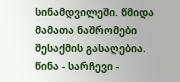სინამდვილეში. წმიდა მამათა ნაშრომები შესაქმის გასაღებია.
წინა - სარჩევი -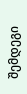შემდეგი